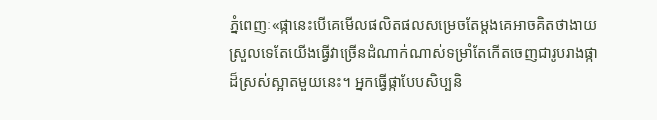ភ្នំពេញៈ«ផ្កានេះបើគេមើលផលិតផលសម្រេចតែម្តងគេអាចគិតថាងាយស្រួលទេតែយើងធ្វើវាច្រើនដំណាក់ណាស់ទម្រាំតែកើតចេញជារូបរាងផ្កាដ៏ស្រស់ស្អាតមួយនេះ។ អ្នកធ្វើផ្កាបែបសិប្បនិ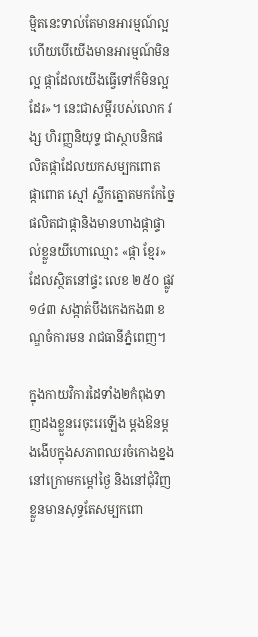មិ្មតនេះទាល់តែមានអារម្មណ៍ល្អ ហើយបើយើងមានអារម្មណ៍មិនល្អ ផ្កាដែលយើងធ្វើទៅក៏មិនល្អដែរ»។ នេះជាសម្តីរបស់លោក វង្ស ហិរញ្ញនិយុទ្ទ ជាស្ថាបនិកផលិតផ្កាដែលយកសម្បកពោត ផ្កាពោត ស្មៅ ស្លឹកត្នោតមកកែច្នៃផលិតជាផ្កានិងមានហាងផ្កាផ្ទាល់ខ្លួនយីហោឈ្មោះ «ផ្កា ខ្មែរ» ដែលស្ថិតនៅផ្ទះ លេខ ២៥០ ផ្លូវ ១៤៣ សង្កាត់បឹងកេងកង៣ ខណ្ឌចំការមន រាជធានីភ្នំពេញ។

ក្នុងកាយវិការដៃទាំង២កំពុងទាញដងខ្លួនរេចុះរេឡើង ម្តងឱនម្តងងើបក្នុងសភាពឈរចំកោងខ្នងនៅក្រោមកម្ដៅថ្ងៃ និងនៅជុំវិញខ្លួនមានសុទ្ធតែសម្បកពោ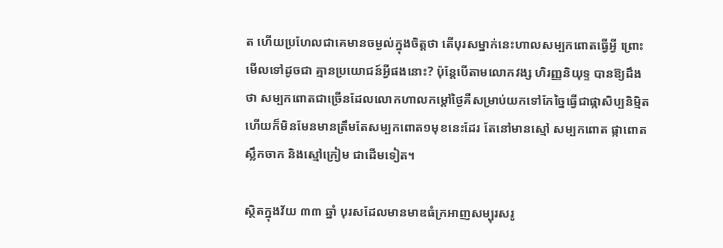ត ហើយប្រហែលជាគេមានចម្ងល់ក្នុងចិត្តថា តើបុរសម្នាក់នេះហាលសម្បកពោតធ្វើអ្វី ព្រោះមើលទៅដូចជា គ្មានប្រយោជន៍អ្វីផងនោះ? ប៉ុន្តែបើតាមលោកវង្ស ហិរញ្ញនិយុទ្ទ បានឱ្យដឹងថា សម្បកពោតជាច្រើនដែលលោកហាលកម្ដៅថ្ងៃគឺសម្រាប់យកទៅកែច្នៃធ្វើជាផ្កាសិប្បនិមិ្មត ហើយក៏មិនមែនមានត្រឹមតែសម្បកពោត១មុខនេះដែរ តែនៅមានស្មៅ សម្បកពោត ផ្កាពោត ស្លឹកចាក និងស្មៅក្រៀម ជាដើមទៀត។

ស្ថិតក្នុងវ័យ ៣៣ ឆ្នាំ បុរសដែលមានមាឌធំក្រអាញសម្បុរសរូ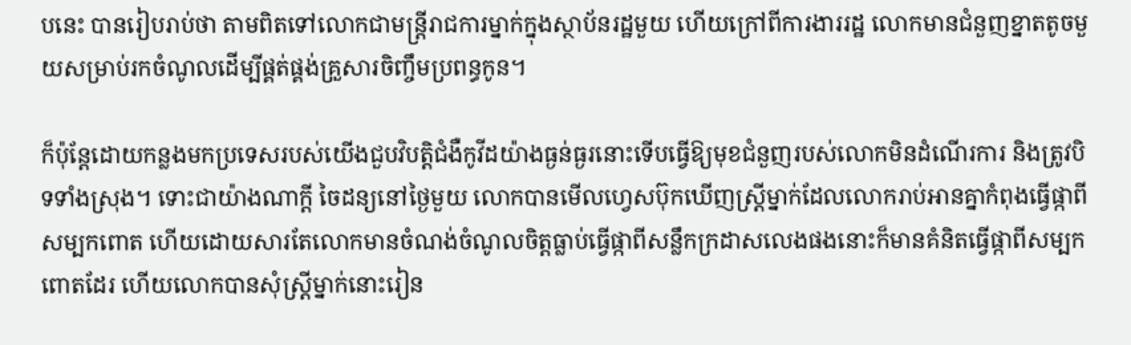បនេះ បានរៀបរាប់ថា តាមពិតទៅលោកជាមន្ត្រីរាជការម្នាក់ក្នុងស្ថាប័នរដ្ឋមួយ ហើយក្រៅពីការងាររដ្ឋ លោកមានជំនួញខ្នាតតូចមួយសម្រាប់រកចំណូលដើម្បីផ្គត់ផ្គង់គ្រួសារចិញ្ចឹមប្រពន្ធកូន។

ក៏ប៉ុន្តែដោយកន្លងមកប្រទេសរបស់យើងជួបវិបត្តិជំងឺកូវីដយ៉ាងធ្ងន់ធ្ងរនោះទើបធ្វើឱ្យមុខជំនួញរបស់លោកមិនដំណើរការ និងត្រូវបិទទាំងស្រុង។ ទោះជាយ៉ាងណាក្ដី ចៃដន្យនៅថ្ងៃមួយ លោកបានមើលហ្វេសប៊ុកឃើញស្ត្រីម្នាក់ដែលលោករាប់អានគ្នាកំពុងធ្វើផ្កាពីសម្បកពោត ហើយដោយសារតែលោកមានចំណង់ចំណូលចិត្តធ្លាប់ធ្វើផ្កាពីសន្លឹកក្រដាសលេងផងនោះក៏មានគំនិតធ្វើផ្កាពីសម្បកពោតដែរ ហើយលោកបានសុំស្ត្រីម្នាក់នោះរៀន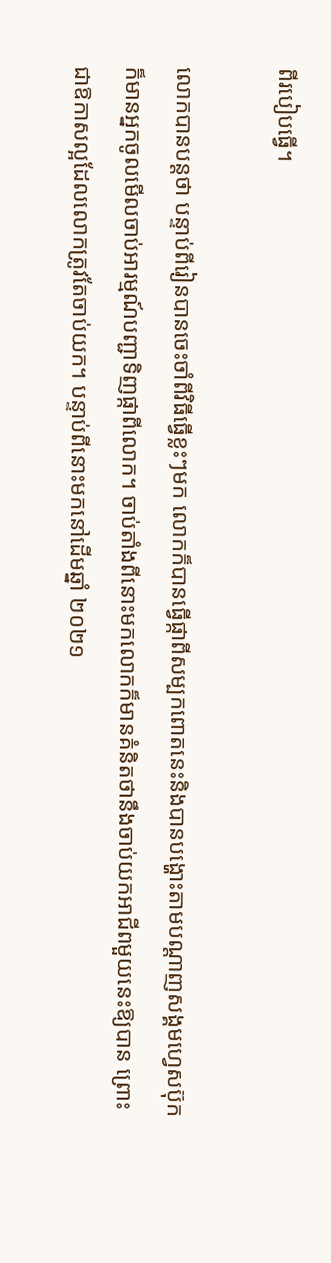ពីរបៀបធ្វើ។

លោកបានបន្តថា បន្ទាប់ពីរៀនបានចេះចាំពីវិធីធ្វើខ្លះៗមក លោកក៏បានធ្វើផ្កាពីសម្បកពោតនេះនិងបានបង្ហោះតាមបណ្តាញសង្គមហ្វេសប៊ុកក៏មានអ្នកចូលមើលចាប់អារម្មណ៍បញ្ជាទិញផ្កាពីលោក។ ចាប់តាំងពីនោះមកលោកក៏មានគំនិតថានឹងចាប់យកអាជីពមួយនេះឱ្យបាន ព្រោះជាឱកាសល្អដែលលោកត្រូវតែចាប់យក។ បន្ទាប់ពីនោះមកនៅដើមឆ្នាំ ២០២១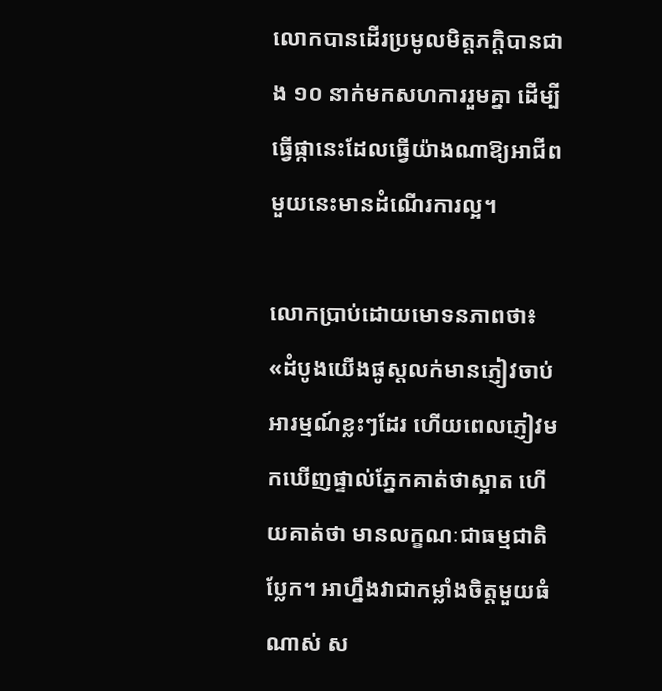លោកបានដើរប្រមូលមិត្តភក្តិបានជាង ១០ នាក់មកសហការរួមគ្នា ដើម្បីធ្វើផ្កានេះដែលធ្វើយ៉ាងណាឱ្យអាជីពមួយនេះមានដំណើរការល្អ។

លោកប្រាប់ដោយមោទនភាពថា៖ «ដំបូងយើងផូស្តលក់មានភ្ញៀវចាប់អារម្មណ៍ខ្លះៗដែរ ហើយពេលភ្ញៀវមកឃើញផ្ទាល់ភ្នែកគាត់ថាស្អាត ហើយគាត់ថា មានលក្ខណៈជាធម្មជាតិប្លែក។ អាហ្នឹងវាជាកម្លាំងចិត្តមួយធំណាស់ ស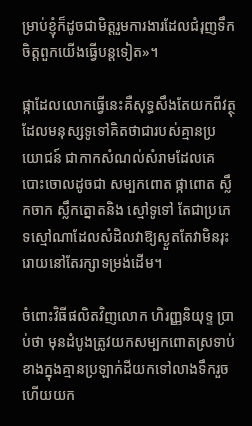ម្រាប់ខ្ញុំក៏ដូចជាមិត្តរួមការងារដែលជំរុញទឹកចិត្តពួកយើងធ្វើបន្តទៀត»។

ផ្កាដែលលោកធ្វើនេះគឺសុទ្ធសឹងតែយកពីវត្ថុដែលមនុស្សទូទៅគិតថាជារបស់គ្មានប្រយោជន៍ ជាកាកសំណល់សំរាមដែលគេបោះចោលដូចជា សម្បកពោត ផ្កាពោត ស្លឹកចាក ស្លឹកត្នោតនិង ស្មៅទូទៅ តែជាប្រភេទស្មៅណាដែលសំដិលវាឱ្យស្ងួតតែវាមិនរុះរោយនៅតែរក្សាទម្រង់ដើម។

ចំពោះវិធីផលិតវិញលោក ហិរញ្ញនិយុទ្ទ ប្រាប់ថា មុនដំបូងត្រូវយកសម្បកពោតស្រទាប់ខាងក្នុងគ្មានប្រឡាក់ដីយកទៅលាងទឹករួចហើយយក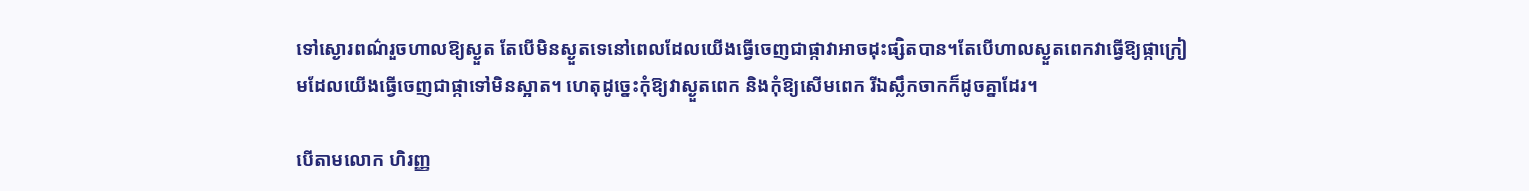ទៅស្ងោរពណ៌រួចហាលឱ្យស្ងួត តែបើមិនស្ងួតទេនៅពេលដែលយើងធ្វើចេញជាផ្កាវាអាចដុះផ្សិតបាន។តែបើហាលស្ងួតពេកវាធ្វើឱ្យផ្កាក្រៀមដែលយើងធ្វើចេញជាផ្កាទៅមិនស្អាត។ ហេតុដូច្នេះកុំឱ្យវាស្ងួតពេក និងកុំឱ្យសើមពេក រីឯស្លឹកចាកក៏ដូចគ្នាដែរ។

បើតាមលោក ហិរញ្ញ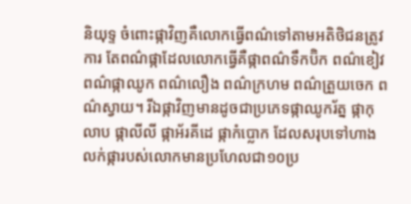និយុទ្ទ ចំពោះផ្កាវិញគឺលោកធ្វើពណ៌ទៅតាមអតិថិជនត្រូវការ តែពណ៌ផ្កាដែលលោកធ្វើគឺផ្កាពណ៌ទឹកប៊ិក ពណ៌ខៀវ ពណ៌ផ្កាឈូក ពណ៌លឿង ពណ៌ក្រហម ពណ៌ត្រួយចេក ពណ៌ស្វាយ។ រីឯផ្កាវិញមានដូចជាប្រភេទផ្កាឈូករ័ត្ន ផ្កាកុលាប ផ្កាលីលី ផ្កាអ័រគីដេ ផ្កាកំប្លោក ដែលសរុបទៅហាងលក់ផ្ការបស់លោកមានប្រហែលជា១០ប្រ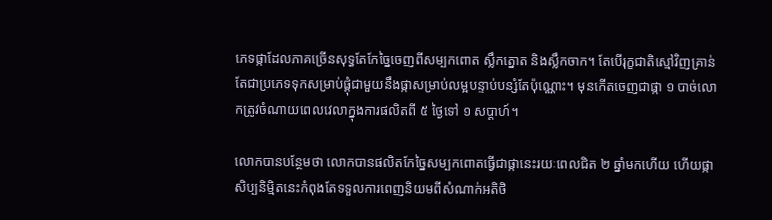ភេទផ្កាដែលភាគច្រើនសុទ្ធតែកែច្នៃចេញពីសម្បកពោត ស្លឹកត្នោត និងស្លឹកចាក។ តែបើរុក្ខជាតិស្មៅវិញគ្រាន់តែជាប្រភេទទុកសម្រាប់ផ្គុំជាមួយនឹងផ្កាសម្រាប់លម្អបន្ទាប់បន្សំតែប៉ុណ្ណោះ។ មុនកើតចេញជាផ្កា ១ បាច់លោកត្រូវចំណាយពេលវេលាក្នុងការផលិតពី ៥ ថ្ងៃទៅ ១ សប្តាហ៍។

លោកបានបន្ថែមថា លោកបានផលិតកែច្នៃសម្បកពោតធ្វើជាផ្កានេះរយៈពេលជិត ២ ឆ្នាំមកហើយ ហើយផ្កាសិប្បនិមិ្មតនេះកំពុងតែទទួលការពេញនិយមពីសំណាក់អតិថិ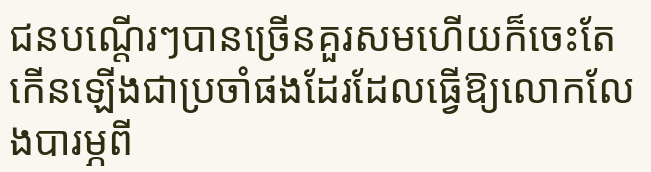ជនបណ្តើរៗបានច្រើនគួរសមហើយក៏ចេះតែកើនឡើងជាប្រចាំផងដែរដែលធ្វើឱ្យលោកលែងបារម្ភពី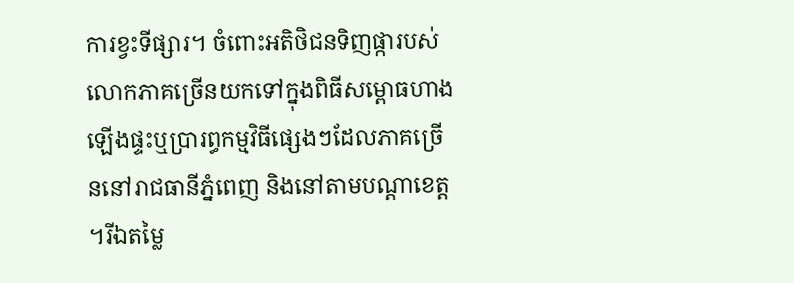ការខ្វះទីផ្សារ។ ចំពោះអតិថិជនទិញផ្ការបស់លោកភាគច្រើនយកទៅក្នុងពិធីសម្ពោធហាង ឡើងផ្ទះឬប្រារព្ធកម្មវិធីផ្សេងៗដែលភាគច្រើននៅរាជធានីភ្នំពេញ និងនៅតាមបណ្តាខេត្ត។រីឯតម្លៃ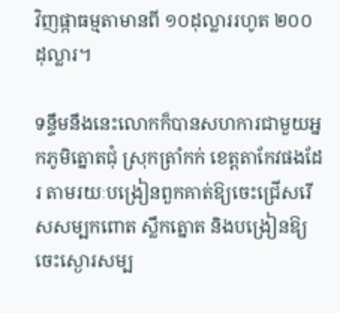វិញផ្កាធម្មតាមានពី ១០ដុល្លាររហូត ២០០ ដុល្លារ។

ទន្ទឹមនឹងនេះលោកក៏បានសហការជាមួយអ្នកភូមិត្នោតជុំ ស្រុកត្រាំកក់ ខេត្តតាកែវផងដែរ តាមរយៈបង្រៀនពួកគាត់ឱ្យចេះជ្រើសរើសសម្បកពោត ស្លឹកត្នោត និងបង្រៀនឱ្យចេះស្ងោរសម្ប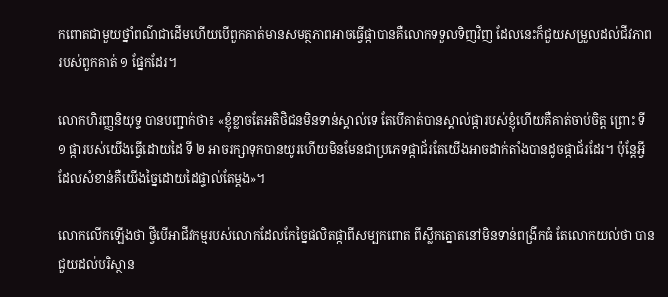កពោតជាមួយថ្នាំពណ៌ជាដើមហើយបើពួកគាត់មានសមត្ថភាពអាចធ្វើផ្កាបានគឺលោកទទួលទិញវិញ ដែលនេះក៏ជួយសម្រួលដល់ជីវភាពរបស់ពួកគាត់ ១ ផ្នែកដែរ។

លោកហិរញ្ញនិយុទ្ទ បានបញ្ជាក់ថា៖ «ខ្ញុំខ្លាចតែអតិថិជនមិនទាន់ស្គាល់ទេ តែបើគាត់បានស្គាល់ផ្ការបស់ខ្ញុំហើយគឺគាត់ចាប់ចិត្ត ព្រោះ ទី ១ ផ្ការបស់យើងធ្វើដោយដៃ ទី ២ អាចរក្សាទុកបានយូរហើយមិនមែនជាប្រភេទផ្កាជ័រតែយើងអាចដាក់តាំងបានដូចផ្កាជ័រដែរ។ ប៉ុន្តែអ្វីដែលសំខាន់គឺយើងច្នៃដោយដៃផ្ទាល់តែម្តង»។

លោកលើកឡើងថា ថ្វីបើអាជីវកម្មរបស់លោកដែលកែច្នៃផលិតផ្កាពីសម្បកពោត ពីស្លឹកត្នោតនៅមិនទាន់ពង្រីកធំ តែលោកយល់ថា បានជួយដល់បរិស្ថាន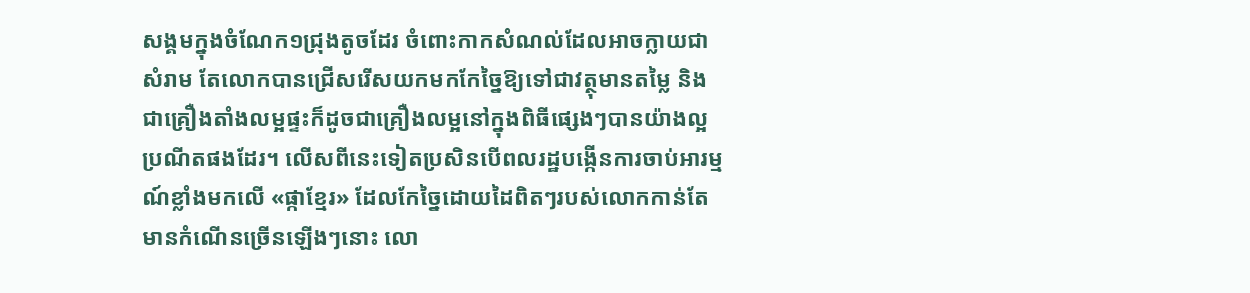សង្គមក្នុងចំណែក១ជ្រុងតូចដែរ ចំពោះកាកសំណល់ដែលអាចក្លាយជាសំរាម តែលោកបានជ្រើសរើសយកមកកែច្នៃឱ្យទៅជាវត្ថុមានតម្លៃ និងជាគ្រឿងតាំងលម្អផ្ទះក៏ដូចជាគ្រឿងលម្អនៅក្នុងពិធីផ្សេងៗបានយ៉ាងល្អប្រណីតផងដែរ។ លើសពីនេះទៀតប្រសិនបើពលរដ្ឋបង្កើនការចាប់អារម្មណ៍ខ្លាំងមកលើ «ផ្កាខ្មែរ» ដែលកែច្នៃដោយដៃពិតៗរបស់លោកកាន់តែមានកំណើនច្រើនឡើងៗនោះ លោ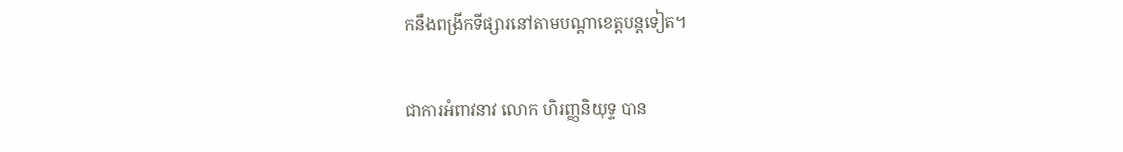កនឹងពង្រីកទីផ្សារនៅតាមបណ្តាខេត្តបន្តទៀត។

ជាការអំពាវនាវ លោក ហិរញ្ញនិយុទ្ទ បាន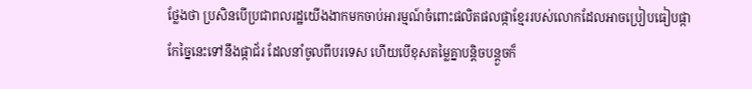ថ្លែងថា ប្រសិនបើប្រជាពលរដ្ឋយើងងាកមកចាប់អារម្មណ៍ចំពោះផលិតផលផ្កាខ្មែររបស់លោកដែលអាចប្រៀបធៀបផ្កាកែច្នៃនេះទៅនឹងផ្កាជ័រ ដែលនាំចូលពីបរទេស ហើយបើខុសតម្លៃគ្នាបន្តិចបន្តួចក៏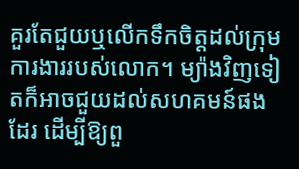គួរតែជួយឬលើកទឹកចិត្តដល់ក្រុមការងាររបស់លោក។ ម្យ៉ាងវិញទៀតក៏អាចជួយដល់សហគមន៍ផងដែរ ដើម្បីឱ្យពួ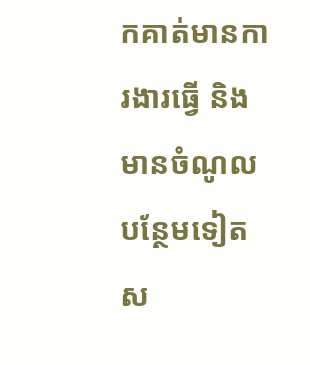កគាត់មានការងារធ្វើ និងមានចំណូលបន្ថែមទៀតស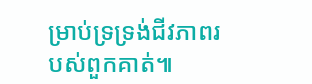ម្រាប់ទ្រទ្រង់ជីវភាពរបស់ពួកគាត់៕